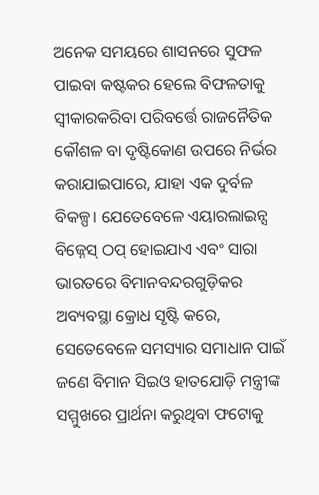ଅନେକ ସମୟରେ ଶାସନରେ ସୁଫଳ ପାଇବା କଷ୍ଟକର ହେଲେ ବିଫଳତାକୁ ସ୍ବୀକାରକରିବା ପରିବର୍ତ୍ତେ ରାଜନୈତିକ କୌଶଳ ବା ଦୃଷ୍ଟିକୋଣ ଉପରେ ନିର୍ଭର କରାଯାଇପାରେ, ଯାହା ଏକ ଦୁର୍ବଳ ବିକଳ୍ପ। ଯେତେବେଳେ ଏୟାରଲାଇନ୍ସ ବିଜ୍ନେସ୍ ଠପ୍ ହୋଇଯାଏ ଏବଂ ସାରା ଭାରତରେ ବିମାନବନ୍ଦରଗୁଡ଼ିକର ଅବ୍ୟବସ୍ଥା କ୍ରୋଧ ସୃଷ୍ଟି କରେ, ସେତେବେଳେ ସମସ୍ୟାର ସମାଧାନ ପାଇଁ ଜଣେ ବିମାନ ସିଇଓ ହାତଯୋଡ଼ି ମନ୍ତ୍ରୀଙ୍କ ସମ୍ମୁଖରେ ପ୍ରାର୍ଥନା କରୁଥିବା ଫଟୋକୁ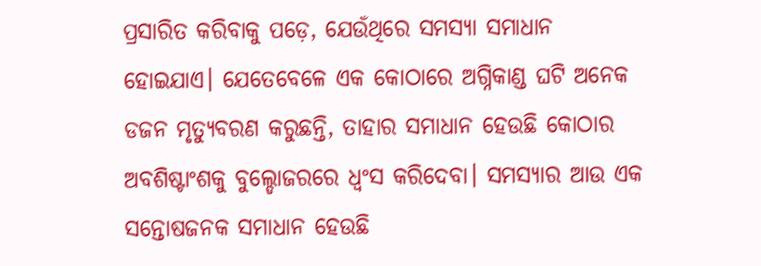ପ୍ରସାରିତ କରିବାକୁ ପଡ଼େ, ଯେଉଁଥିରେ ସମସ୍ୟା ସମାଧାନ ହୋଇଯାଏ। ଯେତେବେଳେ ଏକ କୋଠାରେ ଅଗ୍ନିକାଣ୍ଡ ଘଟି ଅନେକ ଡଜନ ମୃତ୍ୟୁବରଣ କରୁଛନ୍ତି, ତାହାର ସମାଧାନ ହେଉଛି କୋଠାର ଅବଶିଷ୍ଟାଂଶକୁ ବୁଲ୍ଡୋଜରରେ ଧ୍ୱଂସ କରିଦେବା। ସମସ୍ୟାର ଆଉ ଏକ ସନ୍ତୋଷଜନକ ସମାଧାନ ହେଉଛି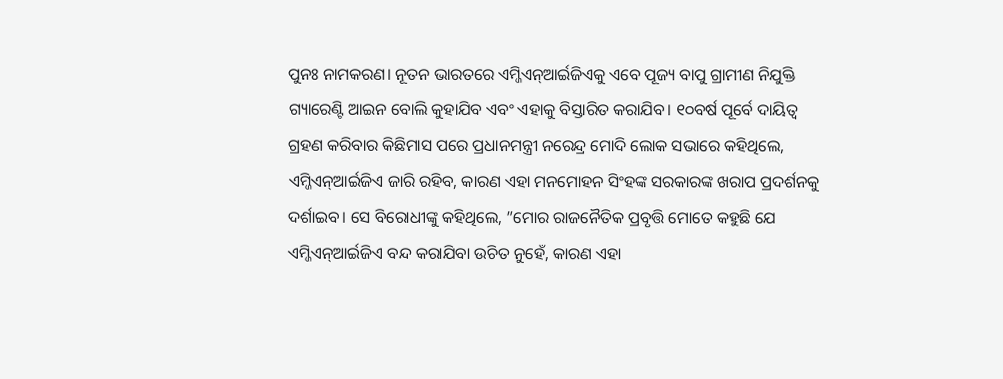ପୁନଃ ନାମକରଣ। ନୂତନ ଭାରତରେ ଏମ୍ଜିଏନ୍ଆର୍ଇଜିଏକୁ ଏବେ ପୂଜ୍ୟ ବାପୁ ଗ୍ରାମୀଣ ନିଯୁକ୍ତି ଗ୍ୟାରେଣ୍ଟି ଆଇନ ବୋଲି କୁହାଯିବ ଏବଂ ଏହାକୁ ବିସ୍ତାରିତ କରାଯିବ। ୧୦ବର୍ଷ ପୂର୍ବେ ଦାୟିତ୍ୱ ଗ୍ରହଣ କରିବାର କିଛିମାସ ପରେ ପ୍ରଧାନମନ୍ତ୍ରୀ ନରେନ୍ଦ୍ର ମୋଦି ଲୋକ ସଭାରେ କହିଥିଲେ, ଏମ୍ଜିଏନ୍ଆର୍ଇଜିଏ ଜାରି ରହିବ, କାରଣ ଏହା ମନମୋହନ ସିଂହଙ୍କ ସରକାରଙ୍କ ଖରାପ ପ୍ରଦର୍ଶନକୁ ଦର୍ଶାଇବ। ସେ ବିରୋଧୀଙ୍କୁ କହିଥିଲେ, ”ମୋର ରାଜନୈତିକ ପ୍ରବୃତ୍ତି ମୋତେ କହୁଛି ଯେ ଏମ୍ଜିଏନ୍ଆର୍ଇଜିଏ ବନ୍ଦ କରାଯିବା ଉଚିତ ନୁହେଁ, କାରଣ ଏହା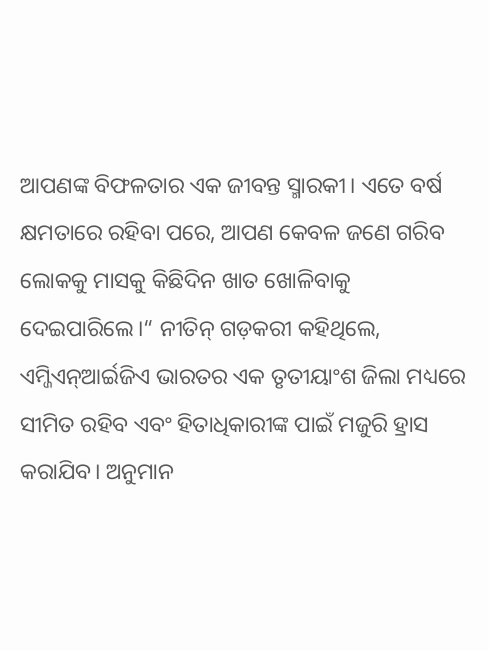ଆପଣଙ୍କ ବିଫଳତାର ଏକ ଜୀବନ୍ତ ସ୍ମାରକୀ। ଏତେ ବର୍ଷ କ୍ଷମତାରେ ରହିବା ପରେ, ଆପଣ କେବଳ ଜଣେ ଗରିବ ଲୋକକୁ ମାସକୁ କିଛିଦିନ ଖାତ ଖୋଳିବାକୁ ଦେଇପାରିଲେ।“ ନୀତିନ୍ ଗଡ଼କରୀ କହିଥିଲେ, ଏମ୍ଜିଏନ୍ଆର୍ଇଜିଏ ଭାରତର ଏକ ତୃତୀୟାଂଶ ଜିଲା ମଧ୍ୟରେ ସୀମିତ ରହିବ ଏବଂ ହିତାଧିକାରୀଙ୍କ ପାଇଁ ମଜୁରି ହ୍ରାସ କରାଯିବ। ଅନୁମାନ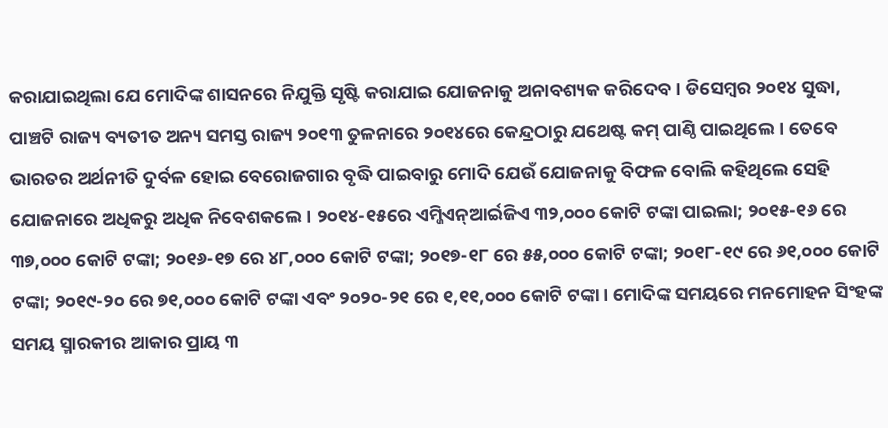କରାଯାଇଥିଲା ଯେ ମୋଦିଙ୍କ ଶାସନରେ ନିଯୁକ୍ତି ସୃଷ୍ଟି କରାଯାଇ ଯୋଜନାକୁ ଅନାବଶ୍ୟକ କରିଦେବ। ଡିସେମ୍ବର ୨୦୧୪ ସୁଦ୍ଧା, ପାଞ୍ଚଟି ରାଜ୍ୟ ବ୍ୟତୀତ ଅନ୍ୟ ସମସ୍ତ ରାଜ୍ୟ ୨୦୧୩ ତୁଳନାରେ ୨୦୧୪ରେ କେନ୍ଦ୍ରଠାରୁ ଯଥେଷ୍ଟ କମ୍ ପାଣ୍ଠି ପାଇଥିଲେ। ତେବେ ଭାରତର ଅର୍ଥନୀତି ଦୁର୍ବଳ ହୋଇ ବେରୋଜଗାର ବୃଦ୍ଧି ପାଇବାରୁ ମୋଦି ଯେଉଁ ଯୋଜନାକୁ ବିଫଳ ବୋଲି କହିଥିଲେ ସେହି ଯୋଜନାରେ ଅଧିକରୁ ଅଧିକ ନିବେଶକଲେ। ୨୦୧୪-୧୫ରେ ଏମ୍ଜିଏନ୍ଆର୍ଇଜିଏ ୩୨,୦୦୦ କୋଟି ଟଙ୍କା ପାଇଲା; ୨୦୧୫-୧୬ ରେ ୩୭,୦୦୦ କୋଟି ଟଙ୍କା; ୨୦୧୬-୧୭ ରେ ୪୮,୦୦୦ କୋଟି ଟଙ୍କା; ୨୦୧୭-୧୮ ରେ ୫୫,୦୦୦ କୋଟି ଟଙ୍କା; ୨୦୧୮-୧୯ ରେ ୬୧,୦୦୦ କୋଟି ଟଙ୍କା; ୨୦୧୯-୨୦ ରେ ୭୧,୦୦୦ କୋଟି ଟଙ୍କା ଏବଂ ୨୦୨୦-୨୧ ରେ ୧,୧୧,୦୦୦ କୋଟି ଟଙ୍କା। ମୋଦିଙ୍କ ସମୟରେ ମନମୋହନ ସିଂହଙ୍କ ସମୟ ସ୍ମାରକୀର ଆକାର ପ୍ରାୟ ୩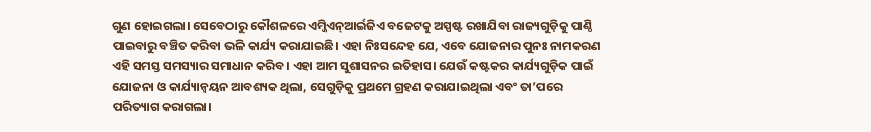ଗୁଣ ହୋଇଗଲା। ସେବେଠାରୁ କୌଶଳରେ ଏମ୍ଜିଏନ୍ଆର୍ଇଜିଏ ବଜେଟକୁ ଅସ୍ପଷ୍ଟ ରଖାଯିବା ରାଜ୍ୟଗୁଡ଼ିକୁ ପାଣ୍ଠି ପାଇବାରୁ ବଞ୍ଚିତ କରିବା ଭଳି କାର୍ଯ୍ୟ କରାଯାଇଛି। ଏହା ନିଃସନ୍ଦେହ ଯେ, ଏବେ ଯୋଜନାର ପୁନଃ ନାମକରଣ ଏହି ସମସ୍ତ ସମସ୍ୟାର ସମାଧାନ କରିବ। ଏହା ଆମ ସୁଶାସନର ଇତିହାସ। ଯେଉଁ କଷ୍ଟକର କାର୍ଯ୍ୟଗୁଡ଼ିକ ପାଇଁ ଯୋଜନା ଓ କାର୍ଯ୍ୟାନ୍ବୟନ ଆବଶ୍ୟକ ଥିଲା, ସେଗୁଡ଼ିକୁ ପ୍ରଥମେ ଗ୍ରହଣ କରାଯାଇଥିଲା ଏବଂ ତା’ପରେ ପରିତ୍ୟାଗ କରାଗଲା।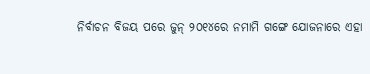ନିର୍ବାଚନ ବିଜୟ ପରେ ଜୁନ୍ ୨୦୧୪ରେ ନମାମି ଗଙ୍ଗେ ଯୋଜନାରେ ଏହା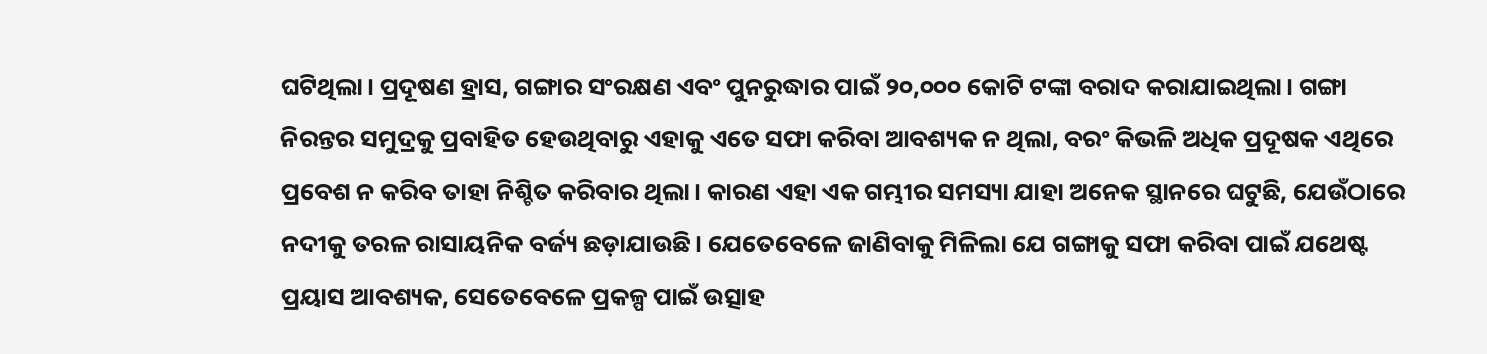ଘଟିଥିଲା। ପ୍ରଦୂଷଣ ହ୍ରାସ, ଗଙ୍ଗାର ସଂରକ୍ଷଣ ଏବଂ ପୁନରୁଦ୍ଧାର ପାଇଁ ୨୦,୦୦୦ କୋଟି ଟଙ୍କା ବରାଦ କରାଯାଇଥିଲା। ଗଙ୍ଗା ନିରନ୍ତର ସମୁଦ୍ରକୁ ପ୍ରବାହିତ ହେଉଥିବାରୁ ଏହାକୁ ଏତେ ସଫା କରିବା ଆବଶ୍ୟକ ନ ଥିଲା, ବରଂ କିଭଳି ଅଧିକ ପ୍ରଦୂଷକ ଏଥିରେ ପ୍ରବେଶ ନ କରିବ ତାହା ନିଶ୍ଚିତ କରିବାର ଥିଲା। କାରଣ ଏହା ଏକ ଗମ୍ଭୀର ସମସ୍ୟା ଯାହା ଅନେକ ସ୍ଥାନରେ ଘଟୁଛି, ଯେଉଁଠାରେ ନଦୀକୁ ତରଳ ରାସାୟନିକ ବର୍ଜ୍ୟ ଛଡ଼ାଯାଉଛି। ଯେତେବେଳେ ଜାଣିବାକୁ ମିଳିଲା ଯେ ଗଙ୍ଗାକୁ ସଫା କରିବା ପାଇଁ ଯଥେଷ୍ଟ ପ୍ରୟାସ ଆବଶ୍ୟକ, ସେତେବେଳେ ପ୍ରକଳ୍ପ ପାଇଁ ଉତ୍ସାହ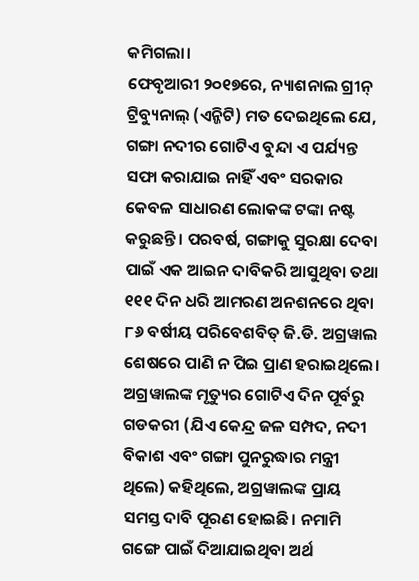କମିଗଲା।
ଫେବୃଆରୀ ୨୦୧୭ରେ, ନ୍ୟାଶନାଲ ଗ୍ରୀନ୍ ଟ୍ରିବ୍ୟୁନାଲ୍ (ଏନ୍ଜିଟି) ମତ ଦେଇଥିଲେ ଯେ, ଗଙ୍ଗା ନଦୀର ଗୋଟିଏ ବୁନ୍ଦା ଏ ପର୍ଯ୍ୟନ୍ତ ସଫା କରାଯାଇ ନାହିଁ ଏବଂ ସରକାର କେବଳ ସାଧାରଣ ଲୋକଙ୍କ ଟଙ୍କା ନଷ୍ଟ କରୁଛନ୍ତି। ପରବର୍ଷ, ଗଙ୍ଗାକୁ ସୁରକ୍ଷା ଦେବା ପାଇଁ ଏକ ଆଇନ ଦାବିକରି ଆସୁଥିବା ତଥା ୧୧୧ ଦିନ ଧରି ଆମରଣ ଅନଶନରେ ଥିବା ୮୬ ବର୍ଷୀୟ ପରିବେଶବିତ୍ ଜି.ଡି. ଅଗ୍ରୱାଲ ଶେଷରେ ପାଣି ନ ପିଇ ପ୍ରାଣ ହରାଇଥିଲେ। ଅଗ୍ରୱାଲଙ୍କ ମୃତ୍ୟୁର ଗୋଟିଏ ଦିନ ପୂର୍ବରୁ ଗଡକରୀ (ଯିଏ କେନ୍ଦ୍ର ଜଳ ସମ୍ପଦ, ନଦୀ ବିକାଶ ଏବଂ ଗଙ୍ଗା ପୁନରୁଦ୍ଧାର ମନ୍ତ୍ରୀ ଥିଲେ) କହିଥିଲେ, ଅଗ୍ରୱାଲଙ୍କ ପ୍ରାୟ ସମସ୍ତ ଦାବି ପୂରଣ ହୋଇଛି। ନମାମି ଗଙ୍ଗେ ପାଇଁ ଦିଆଯାଇଥିବା ଅର୍ଥ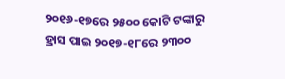୨୦୧୬-୧୭ରେ ୨୫୦୦ କୋଟି ଟଙ୍କାରୁ ହ୍ରାସ ପାଇ ୨୦୧୭-୧୮ରେ ୨୩୦୦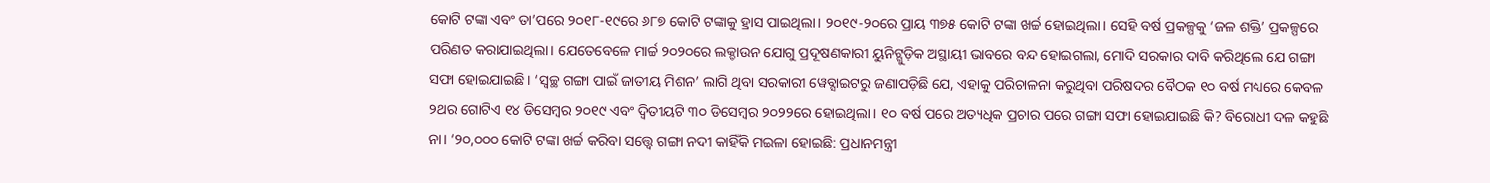କୋଟି ଟଙ୍କା ଏବଂ ତା’ପରେ ୨୦୧୮-୧୯ରେ ୬୮୭ କୋଟି ଟଙ୍କାକୁ ହ୍ରାସ ପାଇଥିଲା। ୨୦୧୯-୨୦ରେ ପ୍ରାୟ ୩୭୫ କୋଟି ଟଙ୍କା ଖର୍ଚ୍ଚ ହୋଇଥିଲା। ସେହି ବର୍ଷ ପ୍ରକଳ୍ପକୁ ‘ଜଳ ଶକ୍ତି’ ପ୍ରକଳ୍ପରେ ପରିଣତ କରାଯାଇଥିଲା। ଯେତେବେଳେ ମାର୍ଚ୍ଚ ୨୦୨୦ରେ ଲକ୍ଡାଉନ ଯୋଗୁ ପ୍ରଦୂଷଣକାରୀ ୟୁନିଟ୍ଗୁଡ଼ିକ ଅସ୍ଥାୟୀ ଭାବରେ ବନ୍ଦ ହୋଇଗଲା, ମୋଦି ସରକାର ଦାବି କରିଥିଲେ ଯେ ଗଙ୍ଗା ସଫା ହୋଇଯାଇଛି। ‘ସ୍ବଚ୍ଛ ଗଙ୍ଗା ପାଇଁ ଜାତୀୟ ମିଶନ’ ଲାଗି ଥିବା ସରକାରୀ ୱେବ୍ସାଇଟରୁ ଜଣାପଡ଼ିଛି ଯେ, ଏହାକୁ ପରିଚାଳନା କରୁଥିବା ପରିଷଦର ବୈଠକ ୧୦ ବର୍ଷ ମଧ୍ୟରେ କେବଳ ୨ଥର ଗୋଟିଏ ୧୪ ଡିସେମ୍ବର ୨୦୧୯ ଏବଂ ଦ୍ୱିତୀୟଟି ୩୦ ଡିସେମ୍ବର ୨୦୨୨ରେ ହୋଇଥିଲା। ୧୦ ବର୍ଷ ପରେ ଅତ୍ୟଧିକ ପ୍ରଚାର ପରେ ଗଙ୍ଗା ସଫା ହୋଇଯାଇଛି କି? ବିରୋଧୀ ଦଳ କହୁଛି ନା। ‘୨୦,୦୦୦ କୋଟି ଟଙ୍କା ଖର୍ଚ୍ଚ କରିବା ସତ୍ତ୍ୱେ ଗଙ୍ଗା ନଦୀ କାହିଁକି ମଇଳା ହୋଇଛି: ପ୍ରଧାନମନ୍ତ୍ରୀ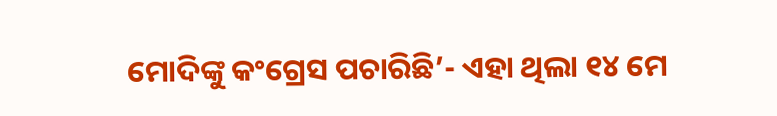ମୋଦିଙ୍କୁ କଂଗ୍ରେସ ପଚାରିଛି’- ଏହା ଥିଲା ୧୪ ମେ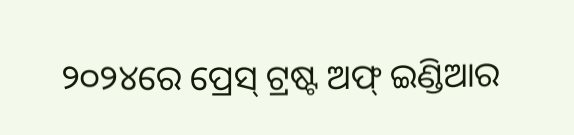୨୦୨୪ରେ ପ୍ରେସ୍ ଟ୍ରଷ୍ଟ ଅଫ୍ ଇଣ୍ଡିଆର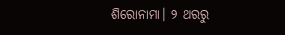ଶିରୋନାମା। ୨ ଥରରୁ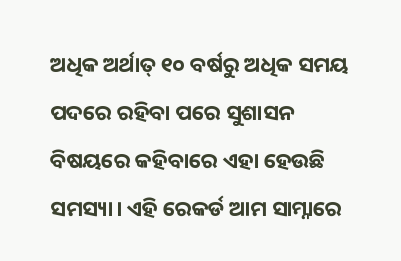ଅଧିକ ଅର୍ଥାତ୍ ୧୦ ବର୍ଷରୁ ଅଧିକ ସମୟ ପଦରେ ରହିବା ପରେ ସୁଶାସନ ବିଷୟରେ କହିବାରେ ଏହା ହେଉଛି ସମସ୍ୟା। ଏହି ରେକର୍ଡ ଆମ ସାମ୍ନାରେ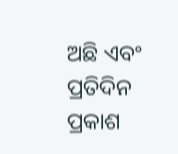ଅଛି ଏବଂ ପ୍ରତିଦିନ ପ୍ରକାଶ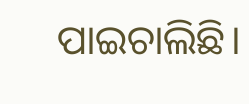ପାଇଚାଲିଛି।